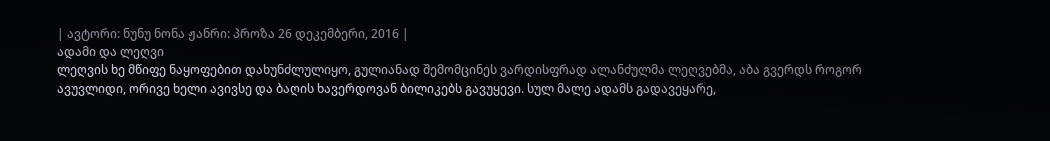| ავტორი: ნუნუ ნონა ჟანრი: პროზა 26 დეკემბერი, 2016 |
ადამი და ლეღვი
ლეღვის ხე მწიფე ნაყოფებით დახუნძლულიყო, გულიანად შემომცინეს ვარდისფრად ალანძულმა ლეღვებმა, აბა გვერდს როგორ ავუვლიდი, ორივე ხელი ავივსე და ბაღის ხავერდოვან ბილიკებს გავუყევი. სულ მალე ადამს გადავეყარე,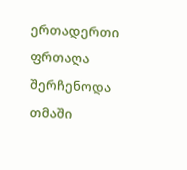ერთადერთი ფრთაღა შერჩენოდა თმაში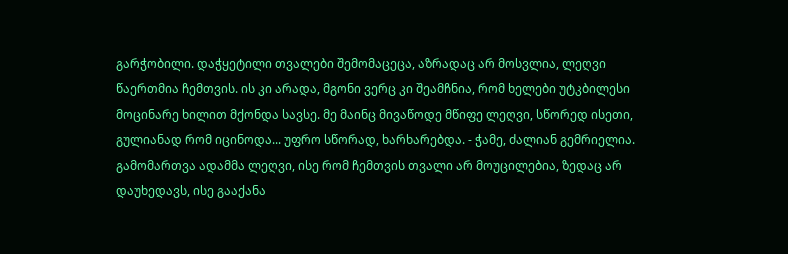გარჭობილი. დაჭყეტილი თვალები შემომაცეცა, აზრადაც არ მოსვლია, ლეღვი წაერთმია ჩემთვის. ის კი არადა, მგონი ვერც კი შეამჩნია, რომ ხელები უტკბილესი მოცინარე ხილით მქონდა სავსე. მე მაინც მივაწოდე მწიფე ლეღვი, სწორედ ისეთი, გულიანად რომ იცინოდა... უფრო სწორად, ხარხარებდა. - ჭამე, ძალიან გემრიელია. გამომართვა ადამმა ლეღვი, ისე რომ ჩემთვის თვალი არ მოუცილებია, ზედაც არ დაუხედავს, ისე გააქანა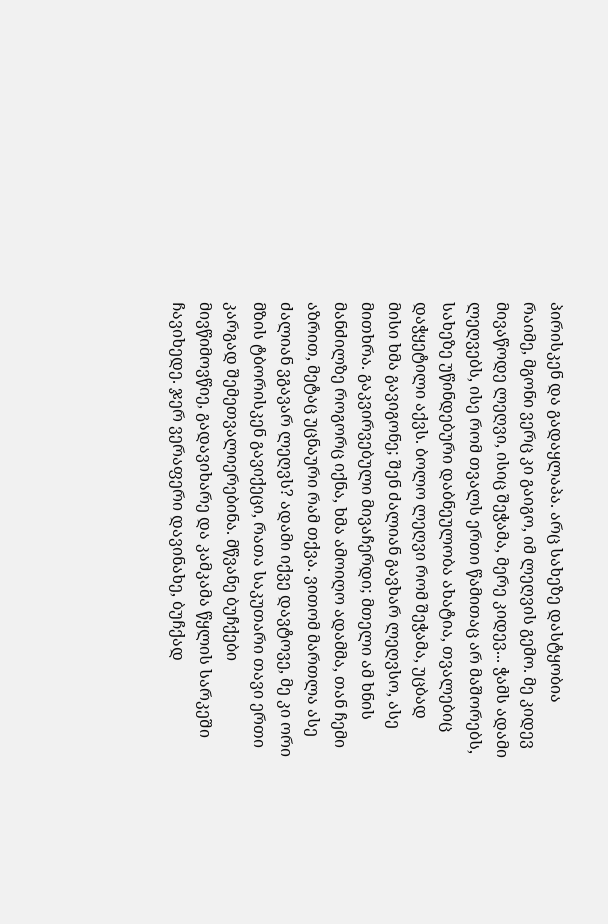პირისკენ და გადაყლაპა. არც სახეზე დასტყობია რაიმე, მგონი ვერც კი გაიგო, იმ ლეღვის გემო. მე კიდევ მივაწოდე ლეღვი, ისიც შეჭამა, მერე კიდევ... ჭამს ადამი ლეღვებს, ისე რომ თვალს ერთი წამითაც არ მაშორებს, სახეზე უწინდებური დაბნეულობა ახატია, თვალებიც დაჭყეტილი აქვს. ბოლო ლეღვი რომ შეჭამა, უცბად მისი ხმა გავიგონე; შენ ძალიან გავხარ ლეღვსო, ასე მითხრა. გაკვირვებული მივაჩერდი; მთელი ამ ხნის მანძილზე როგორც იქნა, ხმა ამოიღო ადამმა, თან ჩემი აზრით, მეტაც უცნაური რამ თქვა. ვითომ მართლა ასე ძალიან ვგავარ ლეღვს? ადამი იქვე დავტოვე, მე კი ორი მზის ტბორისკენ გავიქეცი, რათა საკუთარი თავი ერთი კარგად შემეთვალიერებინა. მწვანე ბუჩქები მივწიმოვწიე, გადავიხარე და კამკამა წყლის სარკეში ჩავიხედე. ჯერ ვერაფერი დავინახე, ბუჩქად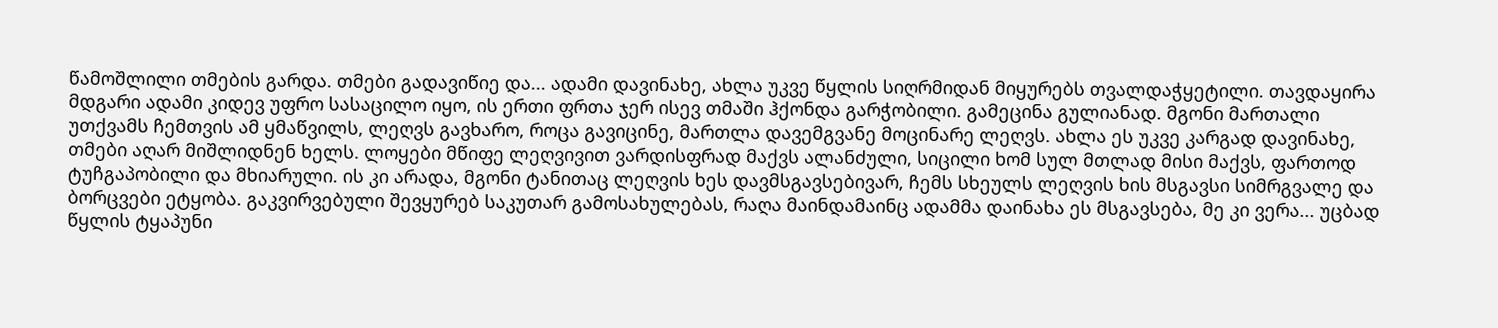წამოშლილი თმების გარდა. თმები გადავიწიე და... ადამი დავინახე, ახლა უკვე წყლის სიღრმიდან მიყურებს თვალდაჭყეტილი. თავდაყირა მდგარი ადამი კიდევ უფრო სასაცილო იყო, ის ერთი ფრთა ჯერ ისევ თმაში ჰქონდა გარჭობილი. გამეცინა გულიანად. მგონი მართალი უთქვამს ჩემთვის ამ ყმაწვილს, ლეღვს გავხარო, როცა გავიცინე, მართლა დავემგვანე მოცინარე ლეღვს. ახლა ეს უკვე კარგად დავინახე, თმები აღარ მიშლიდნენ ხელს. ლოყები მწიფე ლეღვივით ვარდისფრად მაქვს ალანძული, სიცილი ხომ სულ მთლად მისი მაქვს, ფართოდ ტუჩგაპობილი და მხიარული. ის კი არადა, მგონი ტანითაც ლეღვის ხეს დავმსგავსებივარ, ჩემს სხეულს ლეღვის ხის მსგავსი სიმრგვალე და ბორცვები ეტყობა. გაკვირვებული შევყურებ საკუთარ გამოსახულებას, რაღა მაინდამაინც ადამმა დაინახა ეს მსგავსება, მე კი ვერა... უცბად წყლის ტყაპუნი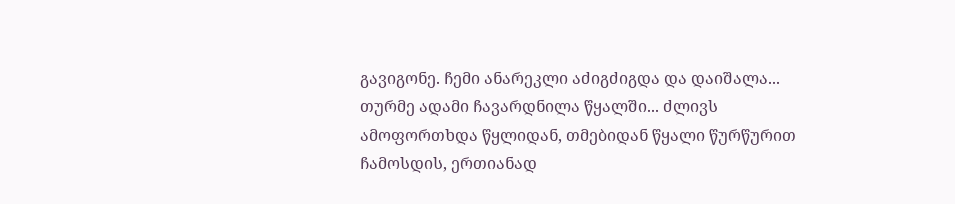გავიგონე. ჩემი ანარეკლი აძიგძიგდა და დაიშალა... თურმე ადამი ჩავარდნილა წყალში... ძლივს ამოფორთხდა წყლიდან, თმებიდან წყალი წურწურით ჩამოსდის, ერთიანად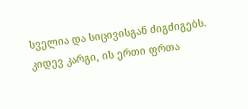სველია და სიცივისგან ძიგძიგებს. კიდევ კარგი, ის ერთი ფრთა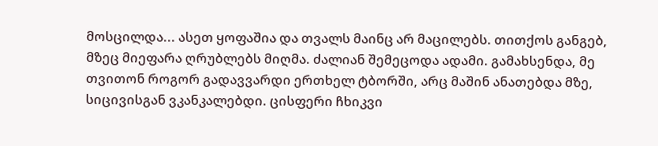მოსცილდა... ასეთ ყოფაშია და თვალს მაინც არ მაცილებს. თითქოს განგებ, მზეც მიეფარა ღრუბლებს მიღმა. ძალიან შემეცოდა ადამი. გამახსენდა, მე თვითონ როგორ გადავვარდი ერთხელ ტბორში, არც მაშინ ანათებდა მზე, სიცივისგან ვკანკალებდი. ცისფერი ჩხიკვი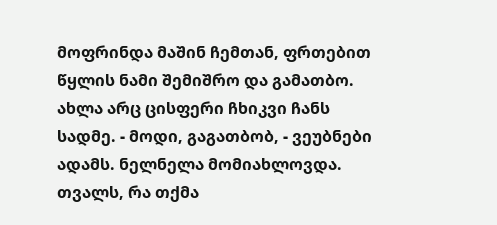მოფრინდა მაშინ ჩემთან, ფრთებით წყლის ნამი შემიშრო და გამათბო. ახლა არც ცისფერი ჩხიკვი ჩანს სადმე. - მოდი, გაგათბობ, - ვეუბნები ადამს. ნელნელა მომიახლოვდა. თვალს, რა თქმა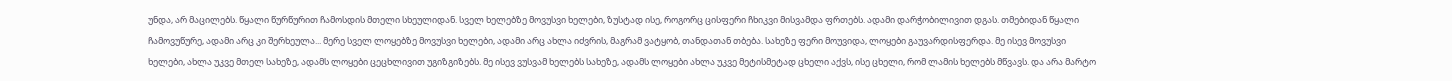უნდა, არ მაცილებს. წყალი წურწურით ჩამოსდის მთელი სხეულიდან. სველ ხელებზე მოვუსვი ხელები, ზუსტად ისე, როგორც ცისფერი ჩხიკვი მისვამდა ფრთებს. ადამი დარჭობილივით დგას. თმებიდან წყალი ჩამოვუწურე, ადამი არც კი შერხეულა... მერე სველ ლოყებზე მოვუსვი ხელები, ადამი არც ახლა იძვრის, მაგრამ ვატყობ, თანდათან თბება. სახეზე ფერი მოუვიდა, ლოყები გაუვარდისფერდა. მე ისევ მოვუსვი ხელები, ახლა უკვე მთელ სახეზე, ადამს ლოყები ცეცხლივით უგიზგიზებს. მე ისევ ვუსვამ ხელებს სახეზე, ადამს ლოყები ახლა უკვე მეტისმეტად ცხელი აქვს, ისე ცხელი, რომ ლამის ხელებს მწვავს. და არა მარტო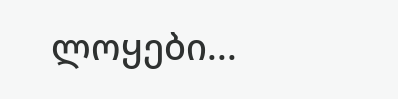ლოყები...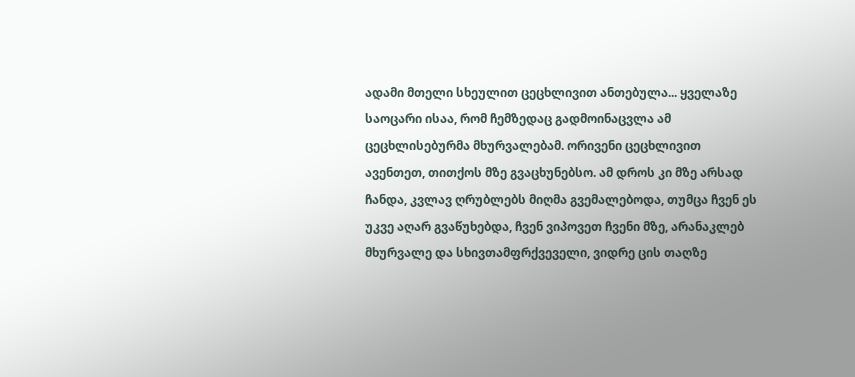ადამი მთელი სხეულით ცეცხლივით ანთებულა... ყველაზე საოცარი ისაა, რომ ჩემზედაც გადმოინაცვლა ამ ცეცხლისებურმა მხურვალებამ. ორივენი ცეცხლივით ავენთეთ, თითქოს მზე გვაცხუნებსო. ამ დროს კი მზე არსად ჩანდა, კვლავ ღრუბლებს მიღმა გვემალებოდა, თუმცა ჩვენ ეს უკვე აღარ გვაწუხებდა, ჩვენ ვიპოვეთ ჩვენი მზე, არანაკლებ მხურვალე და სხივთამფრქვეველი, ვიდრე ცის თაღზე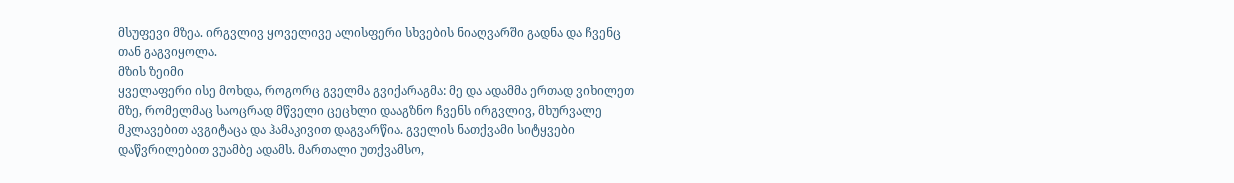მსუფევი მზეა. ირგვლივ ყოველივე ალისფერი სხვების ნიაღვარში გადნა და ჩვენც თან გაგვიყოლა.
მზის ზეიმი
ყველაფერი ისე მოხდა, როგორც გველმა გვიქარაგმა: მე და ადამმა ერთად ვიხილეთ მზე, რომელმაც საოცრად მწველი ცეცხლი დააგზნო ჩვენს ირგვლივ, მხურვალე მკლავებით ავგიტაცა და ჰამაკივით დაგვარწია. გველის ნათქვამი სიტყვები დაწვრილებით ვუამბე ადამს. მართალი უთქვამსო,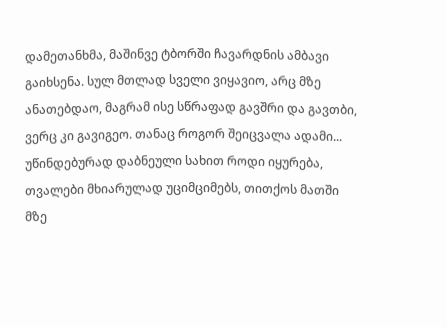დამეთანხმა, მაშინვე ტბორში ჩავარდნის ამბავი გაიხსენა. სულ მთლად სველი ვიყავიო, არც მზე ანათებდაო, მაგრამ ისე სწრაფად გავშრი და გავთბი, ვერც კი გავიგეო. თანაც როგორ შეიცვალა ადამი... უწინდებურად დაბნეული სახით როდი იყურება, თვალები მხიარულად უციმციმებს, თითქოს მათში მზე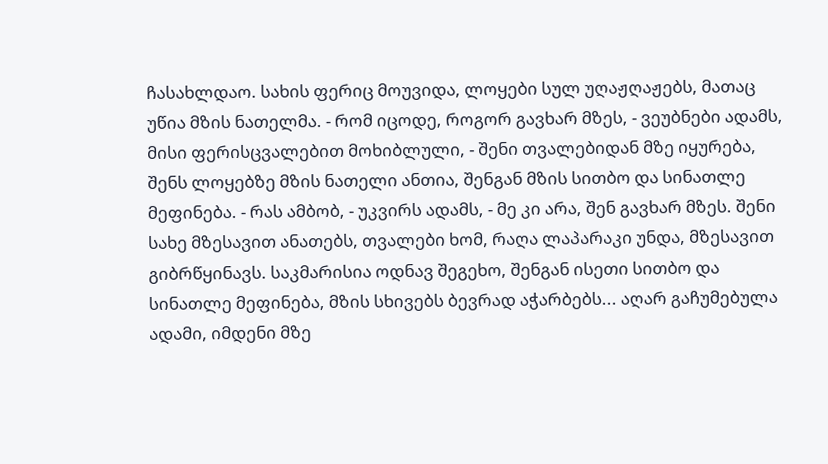ჩასახლდაო. სახის ფერიც მოუვიდა, ლოყები სულ უღაჟღაჟებს, მათაც უწია მზის ნათელმა. - რომ იცოდე, როგორ გავხარ მზეს, - ვეუბნები ადამს, მისი ფერისცვალებით მოხიბლული, - შენი თვალებიდან მზე იყურება, შენს ლოყებზე მზის ნათელი ანთია, შენგან მზის სითბო და სინათლე მეფინება. - რას ამბობ, - უკვირს ადამს, - მე კი არა, შენ გავხარ მზეს. შენი სახე მზესავით ანათებს, თვალები ხომ, რაღა ლაპარაკი უნდა, მზესავით გიბრწყინავს. საკმარისია ოდნავ შეგეხო, შენგან ისეთი სითბო და სინათლე მეფინება, მზის სხივებს ბევრად აჭარბებს... აღარ გაჩუმებულა ადამი, იმდენი მზე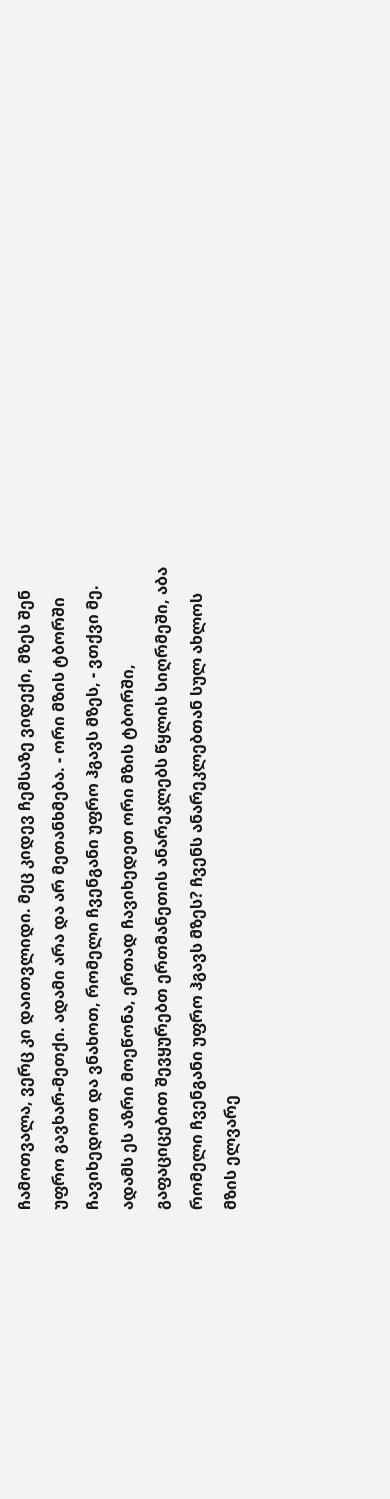ჩამოთვალა, ვერც კი დაითვლიდი. მეც კიდევ ჩემსაზე ვიდექი, მზეს შენ უფრო გავხარ-მეთქი. ადამი არა და არ მეთანხმება. - ორი მზის ტბორში ჩავიხედოთ და ვნახოთ, რომელი ჩვენგანი უფრო ჰგავს მზეს, - ვთქვი მე. ადამს ეს აზრი მოეწონა, ერთად ჩავიხედეთ ორი მზის ტბორში, გაფაციცებით შევყურებთ ერთმანეთის ანარეკლებს წყლის სიღრმეში, აბა რომელი ჩვენგანი უფრო ჰგავს მზეს? ჩვენს ანარეკლებთან სულ ახლოს მზის ელვარე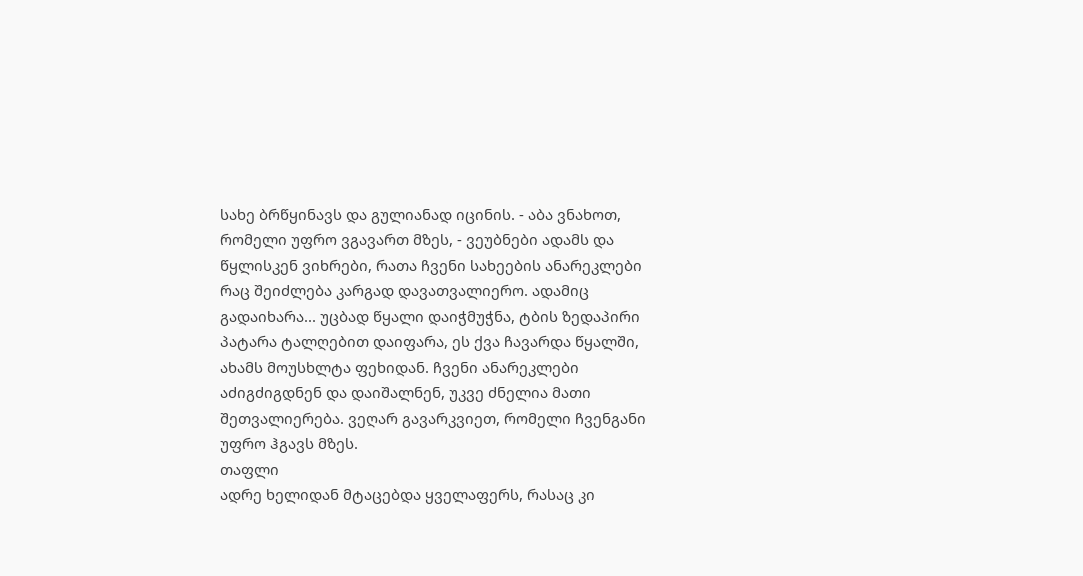სახე ბრწყინავს და გულიანად იცინის. - აბა ვნახოთ, რომელი უფრო ვგავართ მზეს, - ვეუბნები ადამს და წყლისკენ ვიხრები, რათა ჩვენი სახეების ანარეკლები რაც შეიძლება კარგად დავათვალიერო. ადამიც გადაიხარა... უცბად წყალი დაიჭმუჭნა, ტბის ზედაპირი პატარა ტალღებით დაიფარა, ეს ქვა ჩავარდა წყალში, ახამს მოუსხლტა ფეხიდან. ჩვენი ანარეკლები აძიგძიგდნენ და დაიშალნენ, უკვე ძნელია მათი შეთვალიერება. ვეღარ გავარკვიეთ, რომელი ჩვენგანი უფრო ჰგავს მზეს.
თაფლი
ადრე ხელიდან მტაცებდა ყველაფერს, რასაც კი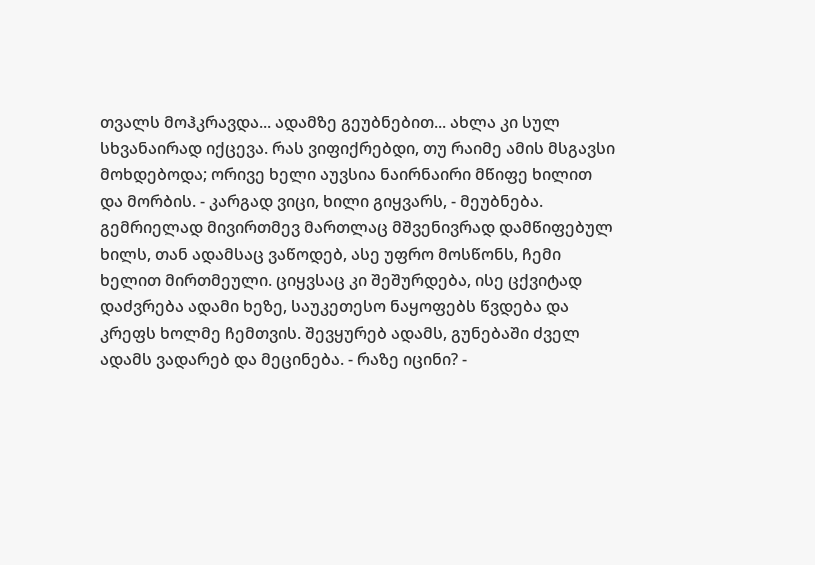თვალს მოჰკრავდა... ადამზე გეუბნებით... ახლა კი სულ სხვანაირად იქცევა. რას ვიფიქრებდი, თუ რაიმე ამის მსგავსი მოხდებოდა; ორივე ხელი აუვსია ნაირნაირი მწიფე ხილით და მორბის. - კარგად ვიცი, ხილი გიყვარს, - მეუბნება. გემრიელად მივირთმევ მართლაც მშვენივრად დამწიფებულ ხილს, თან ადამსაც ვაწოდებ, ასე უფრო მოსწონს, ჩემი ხელით მირთმეული. ციყვსაც კი შეშურდება, ისე ცქვიტად დაძვრება ადამი ხეზე, საუკეთესო ნაყოფებს წვდება და კრეფს ხოლმე ჩემთვის. შევყურებ ადამს, გუნებაში ძველ ადამს ვადარებ და მეცინება. - რაზე იცინი? -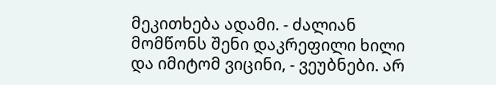მეკითხება ადამი. - ძალიან მომწონს შენი დაკრეფილი ხილი და იმიტომ ვიცინი, - ვეუბნები. არ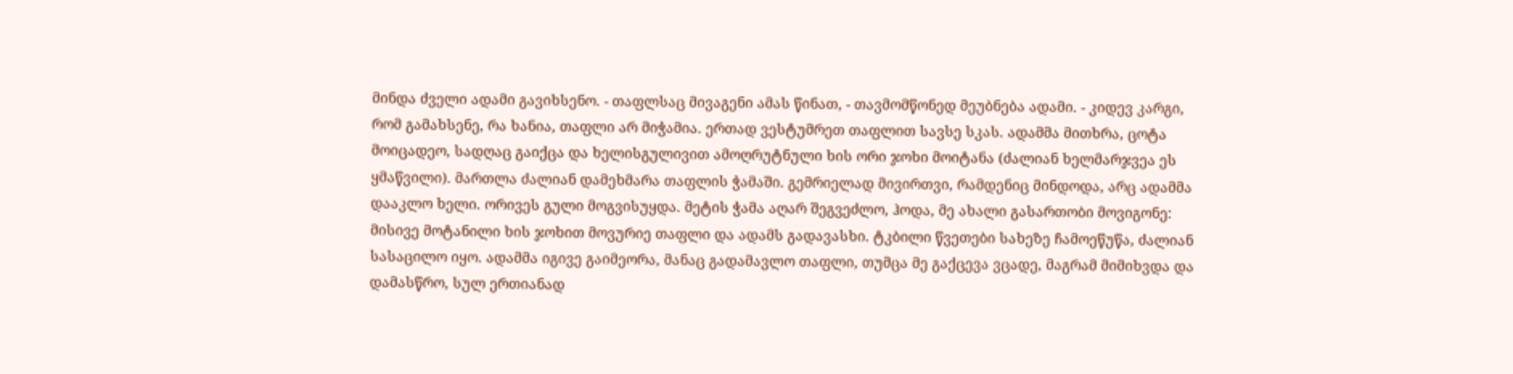მინდა ძველი ადამი გავიხსენო. - თაფლსაც მივაგენი ამას წინათ, - თავმომწონედ მეუბნება ადამი. - კიდევ კარგი, რომ გამახსენე, რა ხანია, თაფლი არ მიჭამია. ერთად ვესტუმრეთ თაფლით სავსე სკას. ადამმა მითხრა, ცოტა მოიცადეო, სადღაც გაიქცა და ხელისგულივით ამოღრუტნული ხის ორი ჯოხი მოიტანა (ძალიან ხელმარჯვეა ეს ყმაწვილი). მართლა ძალიან დამეხმარა თაფლის ჭამაში. გემრიელად მივირთვი, რამდენიც მინდოდა, არც ადამმა დააკლო ხელი. ორივეს გული მოგვისუყდა. მეტის ჭამა აღარ შეგვეძლო, ჰოდა, მე ახალი გასართობი მოვიგონე: მისივე მოტანილი ხის ჯოხით მოვურიე თაფლი და ადამს გადავასხი. ტკბილი წვეთები სახეზე ჩამოეწუწა, ძალიან სასაცილო იყო. ადამმა იგივე გაიმეორა, მანაც გადამავლო თაფლი, თუმცა მე გაქცევა ვცადე, მაგრამ მიმიხვდა და დამასწრო, სულ ერთიანად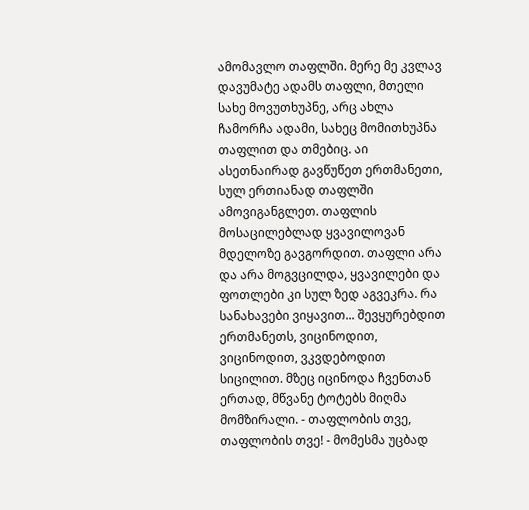ამომავლო თაფლში. მერე მე კვლავ დავუმატე ადამს თაფლი, მთელი სახე მოვუთხუპნე, არც ახლა ჩამორჩა ადამი, სახეც მომითხუპნა თაფლით და თმებიც. აი ასეთნაირად გავწუწეთ ერთმანეთი, სულ ერთიანად თაფლში ამოვიგანგლეთ. თაფლის მოსაცილებლად ყვავილოვან მდელოზე გავგორდით. თაფლი არა და არა მოგვცილდა, ყვავილები და ფოთლები კი სულ ზედ აგვეკრა. რა სანახავები ვიყავით... შევყურებდით ერთმანეთს, ვიცინოდით, ვიცინოდით, ვკვდებოდით სიცილით. მზეც იცინოდა ჩვენთან ერთად, მწვანე ტოტებს მიღმა მომზირალი. - თაფლობის თვე, თაფლობის თვე! - მომესმა უცბად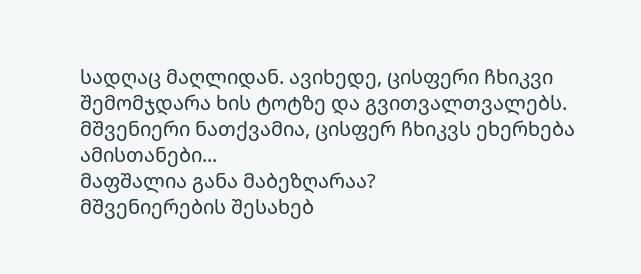სადღაც მაღლიდან. ავიხედე, ცისფერი ჩხიკვი შემომჯდარა ხის ტოტზე და გვითვალთვალებს. მშვენიერი ნათქვამია, ცისფერ ჩხიკვს ეხერხება ამისთანები...
მაფშალია განა მაბეზღარაა?
მშვენიერების შესახებ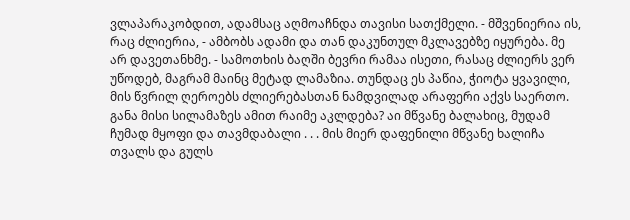ვლაპარაკობდით, ადამსაც აღმოაჩნდა თავისი სათქმელი. - მშვენიერია ის, რაც ძლიერია, - ამბობს ადამი და თან დაკუნთულ მკლავებზე იყურება. მე არ დავეთანხმე. - სამოთხის ბაღში ბევრი რამაა ისეთი, რასაც ძლიერს ვერ უწოდებ, მაგრამ მაინც მეტად ლამაზია. თუნდაც ეს პაწია, ჭიოტა ყვავილი, მის წვრილ ღეროებს ძლიერებასთან ნამდვილად არაფერი აქვს საერთო. განა მისი სილამაზეს ამით რაიმე აკლდება? აი მწვანე ბალახიც, მუდამ ჩუმად მყოფი და თავმდაბალი . . . მის მიერ დაფენილი მწვანე ხალიჩა თვალს და გულს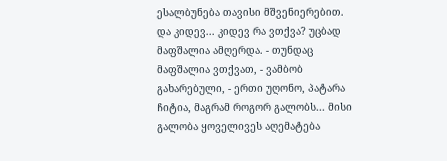ესალბუნება თავისი მშვენიერებით. და კიდევ... კიდევ რა ვთქვა? უცბად მაფშალია ამღერდა. - თუნდაც მაფშალია ვთქვათ, - ვამბობ გახარებული, - ერთი უღონო, პატარა ჩიტია, მაგრამ როგორ გალობს... მისი გალობა ყოველივეს აღემატება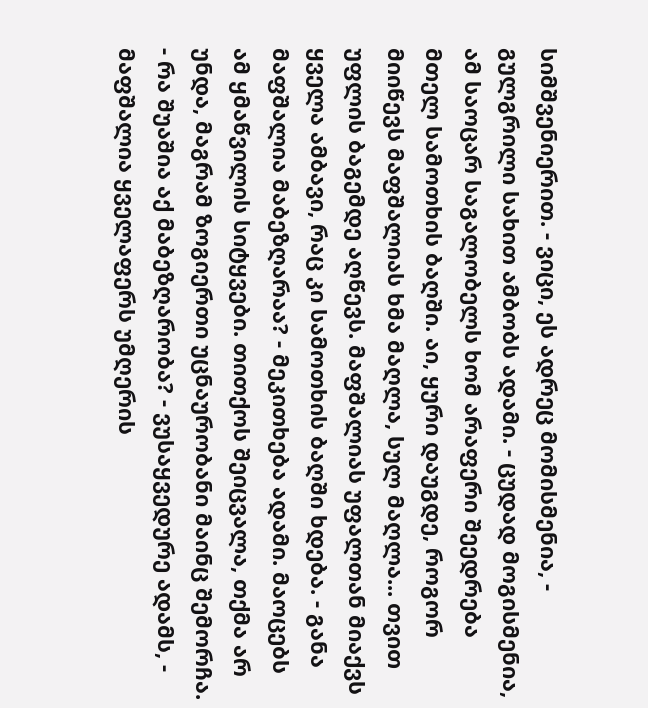სიმშვენიერით. - ვიცი, ეს ადრეც მომისმენია, - გულგრილი სახით ამბობს ადამი. - ცუდად მოგისმენია, ამ საოცარ საგალობელს ხომ არაფერი შეედრება მთელ სამოთხის ბაღში. აი, ყური დაუგდე, როგორ მიიწევს მაფშალიას ხმა მაღლა, სულ მაღლა... თვით უფლის ბაგემდე აღწევს. მაფშალიას უფალთან მიაქვს ყველა ამბავი, რაც კი სამოთხის ბაღში ხდება. - განა მაფშალია მაბეზღარაა? - მეკითხება ადამი. მაოცებს ამ ყმაწვილის სიტყვები. თითქოს შეიცვალა, თქმა არ უნდა, მაგრამ ზოგიერთი უცნაურობანი მაინც შემორჩა. - რა შუაშია აქ მაბეზღარობა? - ვუსაყვედურე ადამს, - მაფშალია ყველაფერს უმღერის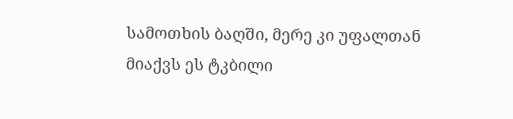სამოთხის ბაღში, მერე კი უფალთან მიაქვს ეს ტკბილი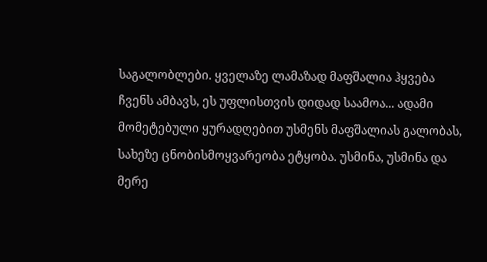საგალობლები. ყველაზე ლამაზად მაფშალია ჰყვება ჩვენს ამბავს, ეს უფლისთვის დიდად საამოა... ადამი მომეტებული ყურადღებით უსმენს მაფშალიას გალობას, სახეზე ცნობისმოყვარეობა ეტყობა. უსმინა, უსმინა და მერე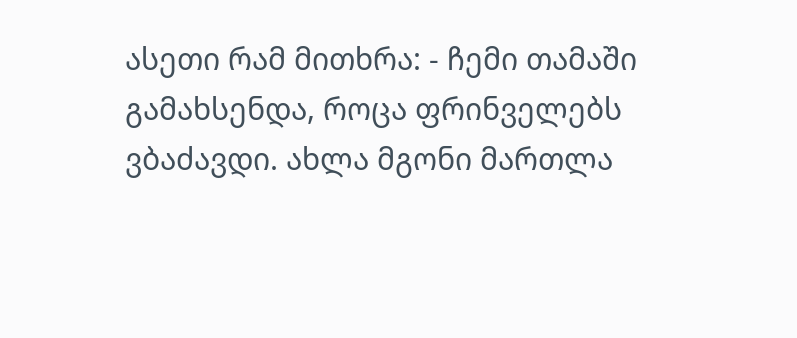ასეთი რამ მითხრა: - ჩემი თამაში გამახსენდა, როცა ფრინველებს ვბაძავდი. ახლა მგონი მართლა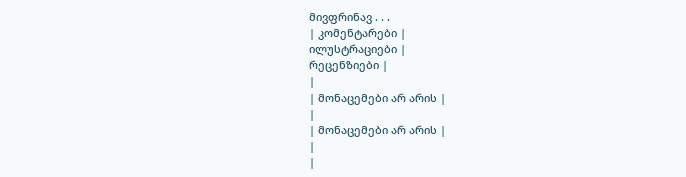მივფრინავ . . .
| კომენტარები |
ილუსტრაციები |
რეცენზიები |
|
| მონაცემები არ არის |
|
| მონაცემები არ არის |
|
|